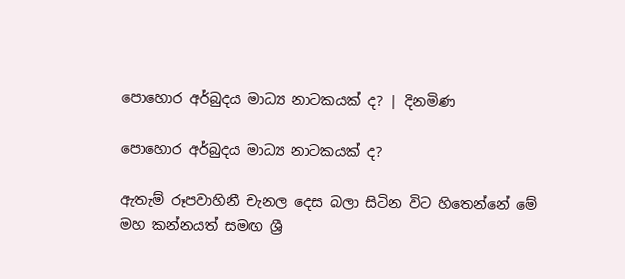පොහොර අර්බුදය මාධ්‍ය නාටකයක් ද? | දිනමිණ

පොහොර අර්බුදය මාධ්‍ය නාටකයක් ද?

ඇතැම් රූපවාහිනී චැනල දෙස බලා සිටින විට හිතෙන්නේ මේ මහ කන්නයත් සමඟ ශ්‍රී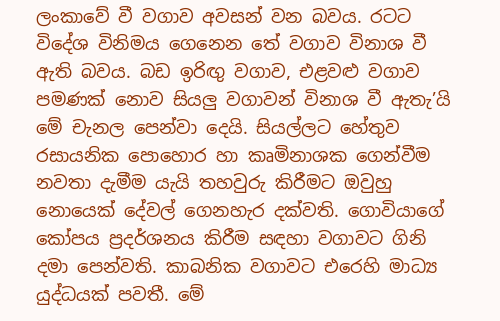ලංකාවේ වී වගාව අවසන් වන බවය. රටට විදේශ විනිමය ගෙනෙන තේ වගාව විනාශ වී ඇති බවය. බඩ ඉරිඟු වගාව, එළවළු වගාව පමණක් නොව සියලු වගාවන් විනාශ වී ඇතැ’යි මේ චැනල පෙන්වා දෙයි. සියල්ලට හේතුව රසායනික පොහොර හා කෘමිනාශක ගෙන්වීම නවතා දැමීම යැයි තහවුරු කිරීමට ඔවුහු නොයෙක් දේවල් ගෙනහැර දක්වති. ගොවියාගේ කෝපය ප්‍රදර්ශනය කිරීම සඳහා වගාවට ගිනි දමා පෙන්වති. කාබනික වගාවට එරෙහි මාධ්‍ය යුද්ධයක් පවතී. මේ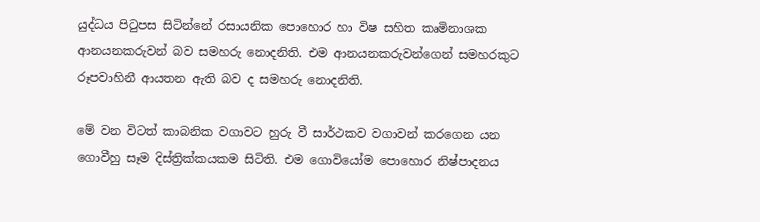යුද්ධය පිටුපස සිටින්නේ රසායනික පොහොර හා විෂ සහිත කෘමිනාශක ආනයනකරුවන් බව සමහරු නොදනිති. එම ආනයනකරුවන්ගෙන් සමහරකුට රූපවාහිනී ආයතන ඇති බව ද සමහරු නොදනිති.

මේ වන විටත් කාබනික වගාවට හුරු වී සාර්ථකව වගාවන් කරගෙන යන ගොවීහු සෑම දිස්ත්‍රික්කයකම සිටිති. එම ගොවියෝම පොහොර නිෂ්පාදනය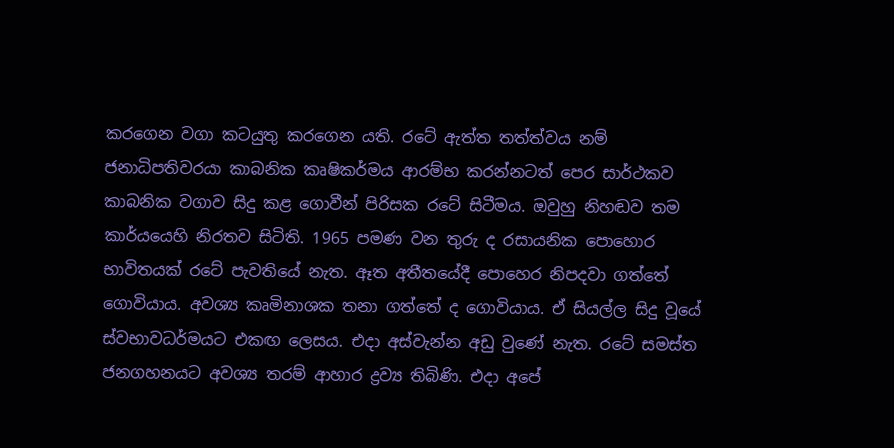කරගෙන වගා කටයුතු කරගෙන යති. රටේ ඇත්ත තත්ත්වය නම් ජනාධිපතිවරයා කාබනික කෘෂිකර්මය ආරම්භ කරන්නටත් පෙර සාර්ථකව කාබනික වගාව සිදු කළ ගොවීන් පිරිසක රටේ සිටීමය. ඔවුහු නිහඬව තම කාර්යයෙහි නිරතව සිටිති. 1965 පමණ වන තුරු ද රසායනික පොහොර භාවිතයක් රටේ පැවතියේ නැත. ඈත අතීතයේදී පොහෙර නිපදවා ගත්තේ ගොවියාය. අවශ්‍ය කෘමිනාශක තනා ගත්තේ ද ගොවියාය. ඒ සියල්ල සිදු වූයේ ස්වභාවධර්මයට එකඟ ලෙසය. එදා අස්වැන්න අඩු වුණේ නැත. රටේ සමස්ත ජනගහනයට අවශ්‍ය තරම් ආහාර ද්‍රව්‍ය තිබිණි. එදා අපේ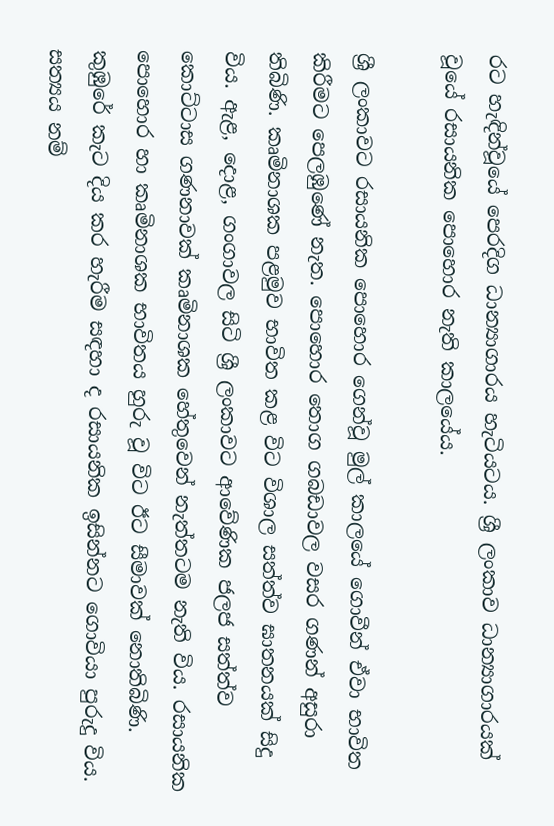රට හැඳින්වූයේ පෙරදිග ධාන්‍යාගාරය හැටියටය. ශ්‍රී ලංකාව ධාන්‍යාගාරයක් වූයේ රසායනික පොහොර නැති කාලයේය.

ශ්‍රී ලංකාවට රසායනික පොහොර ගෙන්වූ මුල් කාලයේ ගොවීන් ඒවා භාවිත කිරීමට පෙලඹුණේ නැත. පොහොර තොග ගබඩාවල වසර ගණන් අසුරා තිබිණි. කෘමිනාශක පළමුව භාවිත කළ විට විශාල සත්ත්ව ඝාතනයක් සිදු විය. ඇළ, දොළ, ගංගාවල සිටි ශ්‍රී ලංකාවට ආවේණික ජලජ සත්ත්ව කොට්ටාස ගණනාවක් කෘමිනාශක හේතුවෙන් නැත්තටම නැති විය. රසායනික පොහොර හා කෘමිනාශක භාවිතය හුරු වූ විට ඊට සීමාවක් නොතිබිණි. කුඹුරේ කැට දිය කර හැරීම සඳහා ද රසායනික ඉසින්නට ගොවියා පුරුදු විය. සත්‍යය නම්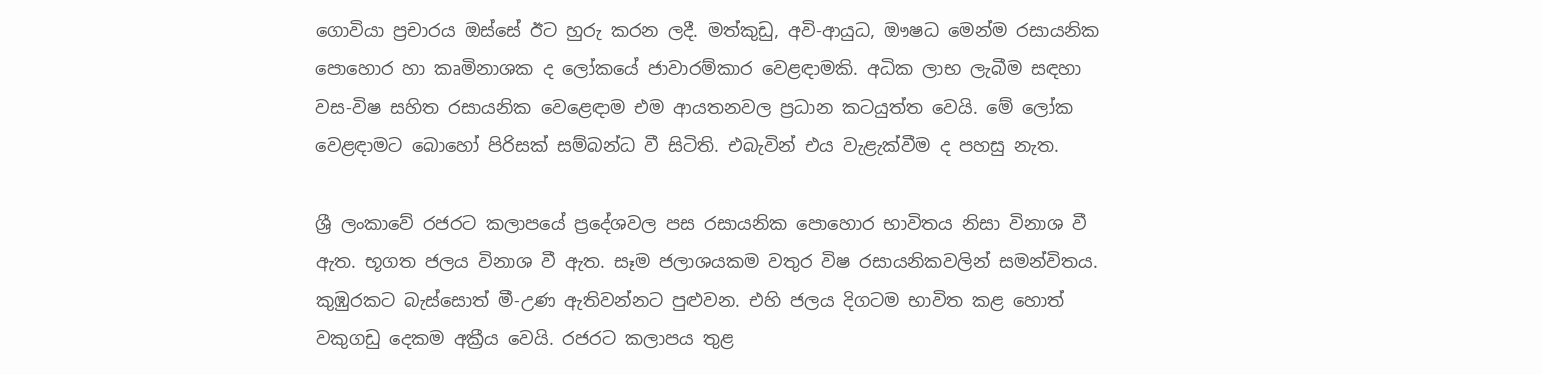ගොවියා ප්‍රචාරය ඔස්සේ ඊට හුරු කරන ලදී. මත්කුඩු, අවි-ආයුධ, ඖෂධ මෙන්ම රසායනික පොහොර හා කෘමිනාශක ද ලෝකයේ ජාවාරම්කාර වෙළඳාමකි. අධික ලාභ ලැබීම සඳහා වස-විෂ සහිත රසායනික වෙළෙඳාම එම ආයතනවල ප්‍රධාන කටයුත්ත වෙයි. මේ ලෝක වෙළඳාමට බොහෝ පිරිසක් සම්බන්ධ වී සිටිති. එබැවින් එය වැළැක්වීම ද පහසු නැත.

ශ්‍රී ලංකාවේ රජරට කලාපයේ ප්‍රදේශවල පස රසායනික පොහොර භාවිතය නිසා විනාශ වී ඇත. භූගත ජලය විනාශ වී ඇත. සෑම ජලාශයකම වතුර විෂ රසායනිකවලින් සමන්විතය. කුඹුරකට බැස්සොත් මී-උණ ඇතිවන්නට පුළුවන. එහි ජලය දිගටම භාවිත කළ හොත් වකුගඩු දෙකම අක්‍රීය වෙයි. රජරට කලාපය තුළ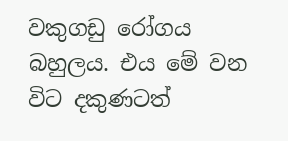වකුගඩු රෝගය බහුලය. එය මේ වන විට දකුණටත්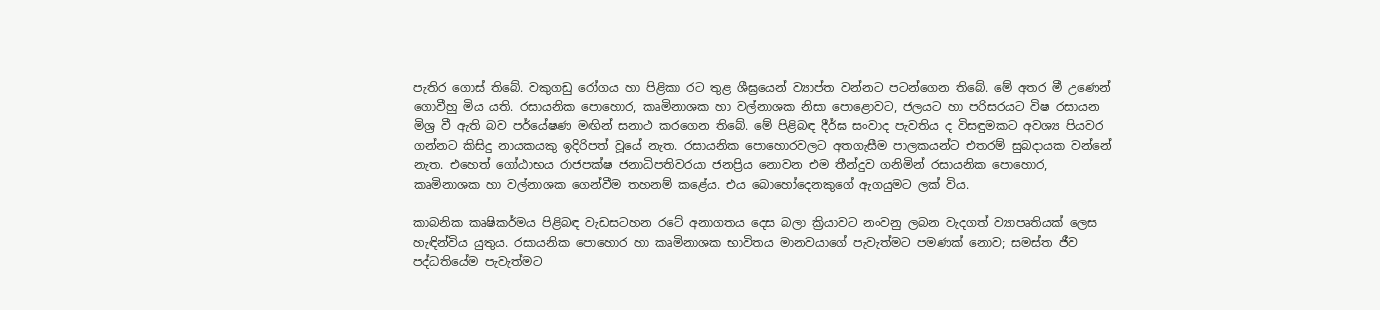පැතිර ගොස් තිබේ. වකුගඩු රෝගය හා පිළිකා රට තුළ ශීඝ්‍රයෙන් ව්‍යාප්ත වන්නට පටන්ගෙන තිබේ. මේ අතර මී උණෙන් ගොවීහු මිය යති. රසායනික පොහොර, කෘමිනාශක හා වල්නාශක නිසා පොළොවට, ජලයට හා පරිසරයට විෂ රසායන මිශ්‍ර වී ඇති බව පර්යේෂණ මඟින් සනාථ කරගෙන තිබේ. මේ පිළිබඳ දීර්ඝ සංවාද පැවතිය ද විසඳුමකට අවශ්‍ය පියවර ගන්නට කිසිදු නායකයකු ඉදිරිපත් වූයේ නැත. රසායනික පොහොරවලට අතගැසීම පාලකයන්ට එතරම් සුබදායක වන්නේ නැත. එහෙත් ගෝඨාභය රාජපක්ෂ ජනාධිපතිවරයා ජනප්‍රිය නොවන එම තීන්දුව ගනිමින් රසායනික පොහොර, කෘමිනාශක හා වල්නාශක ගෙන්වීම තහනම් කළේය. එය බොහෝදෙනකුගේ ඇගයුමට ලක් විය.

කාබනික කෘෂිකර්මය පිළිබඳ වැඩසටහන රටේ අනාගතය දෙස බලා ක්‍රියාවට නංවනු ලබන වැදගත් ව්‍යාපෘතියක් ලෙස හැඳින්විය යුතුය. රසායනික පොහොර හා කෘමිනාශක භාවිතය මානවයාගේ පැවැත්මට පමණක් නොව; සමස්ත ජීව පද්ධතියේම පැවැත්මට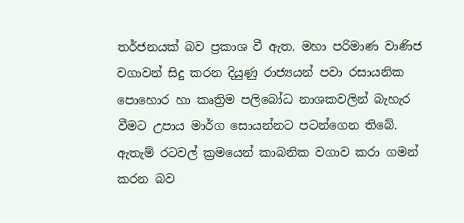තර්ජනයක් බව ප්‍රකාශ වී ඇත. මහා පරිමාණ වාණිජ වගාවන් සිදු කරන දියුණු රාජ්‍යයන් පවා රසායනික පොහොර හා කෘත්‍රිම පලිබෝධ නාශකවලින් බැහැර වීමට උපාය මාර්ග සොයන්නට පටන්ගෙන තිබේ. ඇතැම් රටවල් ක්‍රමයෙන් කාබනික වගාව කරා ගමන් කරන බව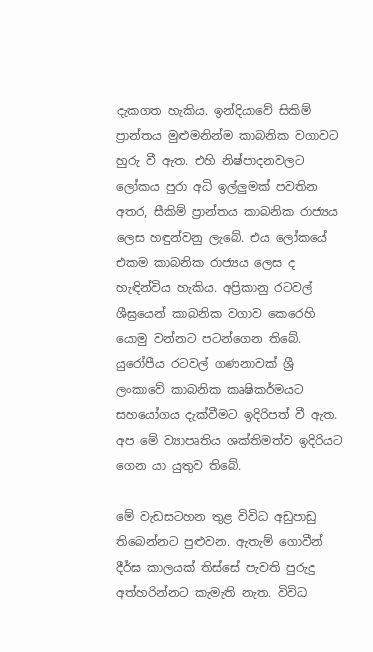දැකගත හැකිය. ඉන්දියාවේ සිකිම් ප්‍රාන්තය මුළුමනින්ම කාබනික වගාවට හුරු වී ඇත. එහි නිෂ්පාදනවලට ලෝකය පුරා අධි ඉල්ලුමක් පවතින අතර, සීකිම් ප්‍රාන්තය කාබනික රාජ්‍යය ලෙස හඳුන්වනු ලැබේ. එය ලෝකයේ එකම කාබනික රාජ්‍යය ලෙස ද හැඳින්විය හැකිය. අප්‍රිකානු රටවල් ශීඝ්‍රයෙන් කාබනික වගාව කෙරෙහි යොමු වන්නට පටන්ගෙන තිබේ. යුරෝපීය රටවල් ගණනාවක් ශ්‍රී ලංකාවේ කාබනික කෘෂිකර්මයට සහයෝගය දැක්වීමට ඉදිරිපත් වී ඇත. අප මේ ව්‍යාපෘතිය ශක්තිමත්ව ඉදිරියට ගෙන යා යුතුව තිබේ.

මේ වැඩසටහන තුළ විවිධ අඩුපාඩු තිබෙන්නට පුළුවන. ඇතැම් ගොවීන් දීර්ඝ කාලයක් තිස්සේ පැවති පුරුදු අත්හරින්නට කැමැති නැත. විවිධ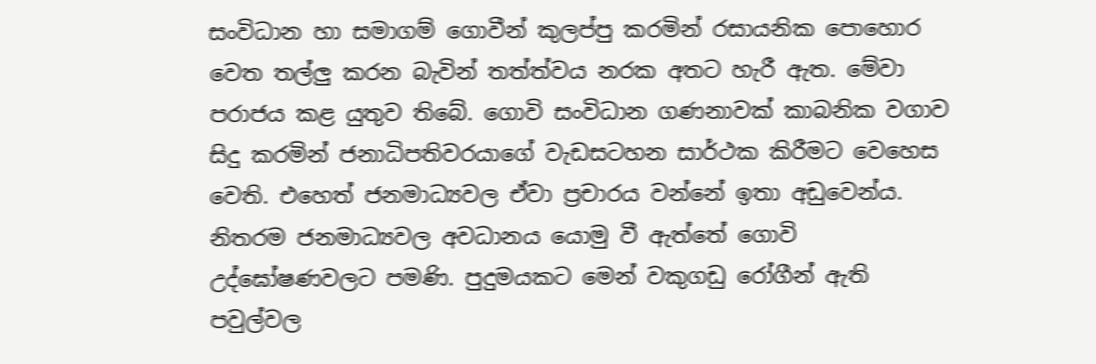සංවිධාන හා සමාගම් ගොවීන් කුලප්පු කරමින් රසායනික පොහොර වෙත තල්ලු කරන බැවින් තත්ත්වය නරක අතට හැරී ඇත. මේවා පරාජය කළ යුතුව තිබේ. ගොවි සංවිධාන ගණනාවක් කාබනික වගාව සිදු කරමින් ජනාධිපතිවරයාගේ වැඩසටහන සාර්ථක කිරීමට වෙහෙස වෙති. එහෙත් ජනමාධ්‍යවල ඒවා ප්‍රචාරය වන්නේ ඉතා අඩුවෙන්ය. නිතරම ජනමාධ්‍යවල අවධානය යොමු වී ඇත්තේ ගොවි උද්ඝෝෂණවලට පමණි. පුදුමයකට මෙන් වකුගඩු රෝගීන් ඇති පවුල්වල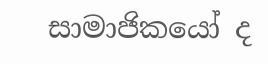සාමාජිකයෝ ද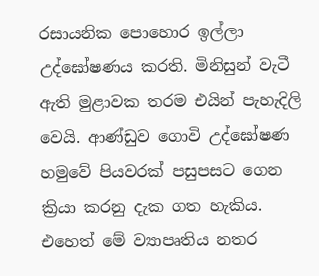රසායනික පොහොර ඉල්ලා උද්ඝෝෂණය කරති. මිනිසුන් වැටී ඇති මුළාවක තරම එයින් පැහැදිලි වෙයි. ආණ්ඩුව ගොවි උද්ඝෝෂණ හමුවේ පියවරක් පසුපසට ගෙන ක්‍රියා කරනු දැක ගත හැකිය. එහෙත් මේ ව්‍යාපෘතිය නතර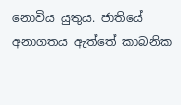නොවිය යුතුය. ජාතියේ අනාගතය ඇත්තේ කාබනික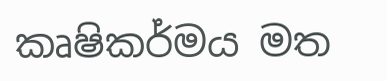කෘෂිකර්මය මත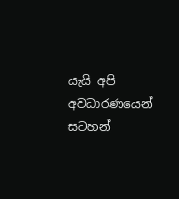යැයි අපි අවධාරණයෙන් සටහන්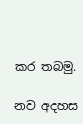කර තබමු.

නව අදහස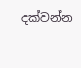දක්වන්න